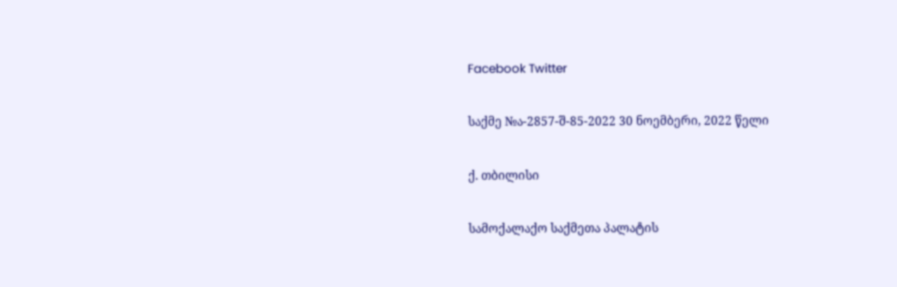Facebook Twitter

საქმე №ა-2857-შ-85-2022 30 ნოემბერი, 2022 წელი

ქ. თბილისი

სამოქალაქო საქმეთა პალატის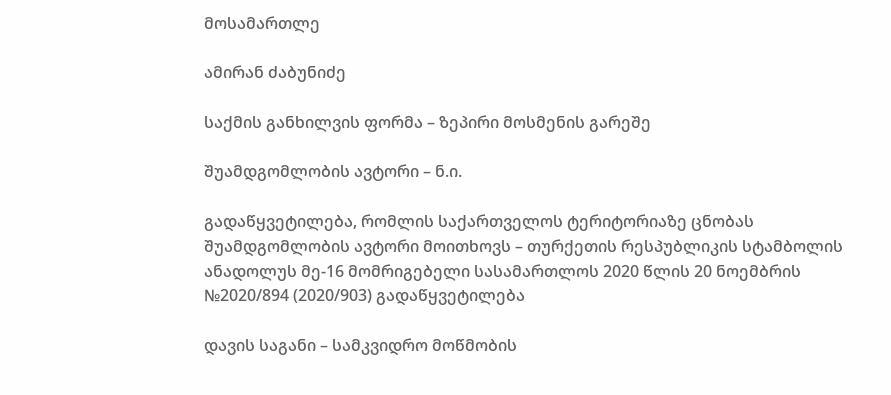მოსამართლე

ამირან ძაბუნიძე

საქმის განხილვის ფორმა – ზეპირი მოსმენის გარეშე

შუამდგომლობის ავტორი – ნ.ი.

გადაწყვეტილება, რომლის საქართველოს ტერიტორიაზე ცნობას შუამდგომლობის ავტორი მოითხოვს – თურქეთის რესპუბლიკის სტამბოლის ანადოლუს მე-16 მომრიგებელი სასამართლოს 2020 წლის 20 ნოემბრის №2020/894 (2020/903) გადაწყვეტილება

დავის საგანი – სამკვიდრო მოწმობის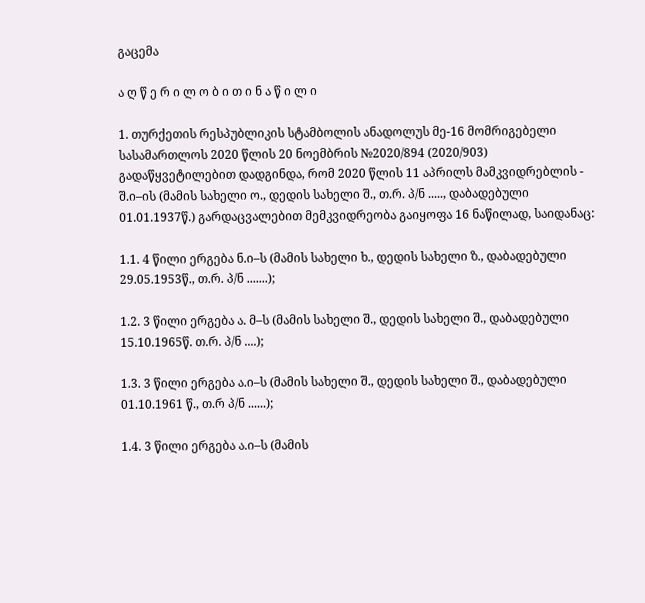გაცემა

ა ღ წ ე რ ი ლ ო ბ ი თ ი ნ ა წ ი ლ ი

1. თურქეთის რესპუბლიკის სტამბოლის ანადოლუს მე-16 მომრიგებელი სასამართლოს 2020 წლის 20 ნოემბრის №2020/894 (2020/903) გადაწყვეტილებით დადგინდა, რომ 2020 წლის 11 აპრილს მამკვიდრებლის - შ.ი–ის (მამის სახელი ო., დედის სახელი შ., თ.რ. პ/ნ ....., დაბადებული 01.01.1937წ.) გარდაცვალებით მემკვიდრეობა გაიყოფა 16 ნაწილად, საიდანაც:

1.1. 4 წილი ერგება ნ.ი–ს (მამის სახელი ხ., დედის სახელი ზ., დაბადებული 29.05.1953წ., თ.რ. პ/ნ .......);

1.2. 3 წილი ერგება ა. მ–ს (მამის სახელი შ., დედის სახელი შ., დაბადებული 15.10.1965წ. თ.რ. პ/ნ ....);

1.3. 3 წილი ერგება ა.ი–ს (მამის სახელი შ., დედის სახელი შ., დაბადებული 01.10.1961 წ., თ.რ პ/ნ ......);

1.4. 3 წილი ერგება ა.ი–ს (მამის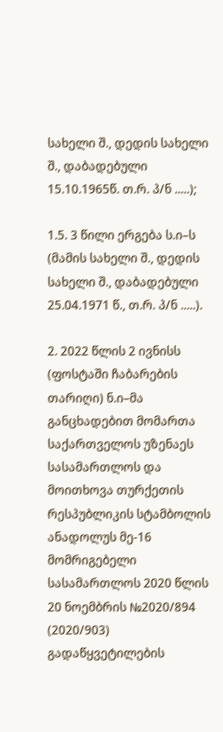სახელი შ., დედის სახელი შ., დაბადებული 15.10.1965წ. თ.რ. პ/ნ .....);

1.5. 3 წილი ერგება ს.ი–ს (მამის სახელი შ., დედის სახელი შ., დაბადებული 25.04.1971 წ., თ.რ. პ/ნ .....).

2. 2022 წლის 2 ივნისს (ფოსტაში ჩაბარების თარიღი) ნ.ი–მა განცხადებით მომართა საქართველოს უზენაეს სასამართლოს და მოითხოვა თურქეთის რესპუბლიკის სტამბოლის ანადოლუს მე-16 მომრიგებელი სასამართლოს 2020 წლის 20 ნოემბრის №2020/894 (2020/903) გადაწყვეტილების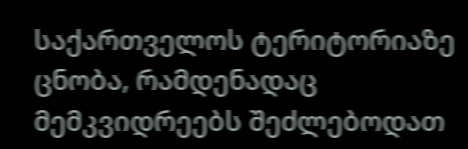საქართველოს ტერიტორიაზე ცნობა, რამდენადაც მემკვიდრეებს შეძლებოდათ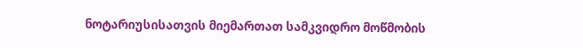ნოტარიუსისათვის მიემართათ სამკვიდრო მოწმობის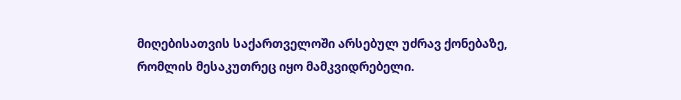მიღებისათვის საქართველოში არსებულ უძრავ ქონებაზე, რომლის მესაკუთრეც იყო მამკვიდრებელი.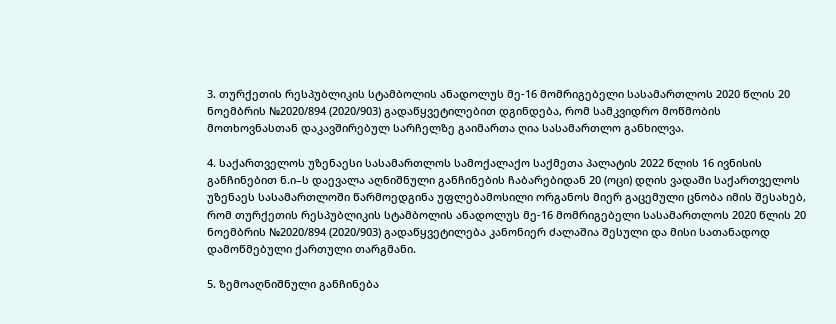3. თურქეთის რესპუბლიკის სტამბოლის ანადოლუს მე-16 მომრიგებელი სასამართლოს 2020 წლის 20 ნოემბრის №2020/894 (2020/903) გადაწყვეტილებით დგინდება, რომ სამკვიდრო მოწმობის მოთხოვნასთან დაკავშირებულ სარჩელზე გაიმართა ღია სასამართლო განხილვა.

4. საქართველოს უზენაესი სასამართლოს სამოქალაქო საქმეთა პალატის 2022 წლის 16 ივნისის განჩინებით ნ.ი–ს დაევალა აღნიშნული განჩინების ჩაბარებიდან 20 (ოცი) დღის ვადაში საქართველოს უზენაეს სასამართლოში წარმოედგინა უფლებამოსილი ორგანოს მიერ გაცემული ცნობა იმის შესახებ, რომ თურქეთის რესპუბლიკის სტამბოლის ანადოლუს მე-16 მომრიგებელი სასამართლოს 2020 წლის 20 ნოემბრის №2020/894 (2020/903) გადაწყვეტილება კანონიერ ძალაშია შესული და მისი სათანადოდ დამოწმებული ქართული თარგმანი.

5. ზემოაღნიშნული განჩინება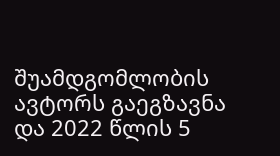შუამდგომლობის ავტორს გაეგზავნა და 2022 წლის 5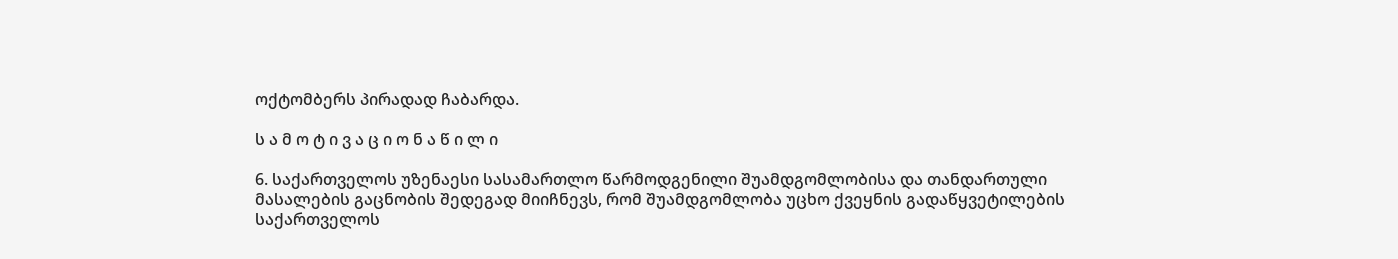ოქტომბერს პირადად ჩაბარდა.

ს ა მ ო ტ ი ვ ა ც ი ო ნ ა წ ი ლ ი

6. საქართველოს უზენაესი სასამართლო წარმოდგენილი შუამდგომლობისა და თანდართული მასალების გაცნობის შედეგად მიიჩნევს, რომ შუამდგომლობა უცხო ქვეყნის გადაწყვეტილების საქართველოს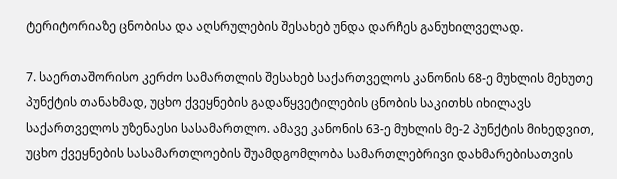ტერიტორიაზე ცნობისა და აღსრულების შესახებ უნდა დარჩეს განუხილველად.

7. საერთაშორისო კერძო სამართლის შესახებ საქართველოს კანონის 68-ე მუხლის მეხუთე პუნქტის თანახმად, უცხო ქვეყნების გადაწყვეტილების ცნობის საკითხს იხილავს საქართველოს უზენაესი სასამართლო. ამავე კანონის 63-ე მუხლის მე-2 პუნქტის მიხედვით, უცხო ქვეყნების სასამართლოების შუამდგომლობა სამართლებრივი დახმარებისათვის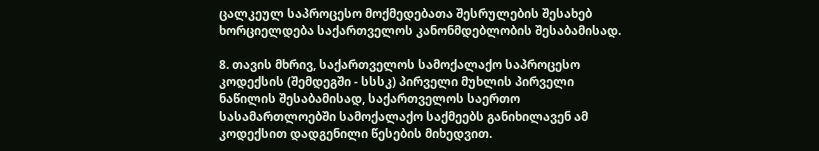ცალკეულ საპროცესო მოქმედებათა შესრულების შესახებ ხორციელდება საქართველოს კანონმდებლობის შესაბამისად.

8. თავის მხრივ, საქართველოს სამოქალაქო საპროცესო კოდექსის (შემდეგში - სსსკ) პირველი მუხლის პირველი ნაწილის შესაბამისად, საქართველოს საერთო სასამართლოებში სამოქალაქო საქმეებს განიხილავენ ამ კოდექსით დადგენილი წესების მიხედვით.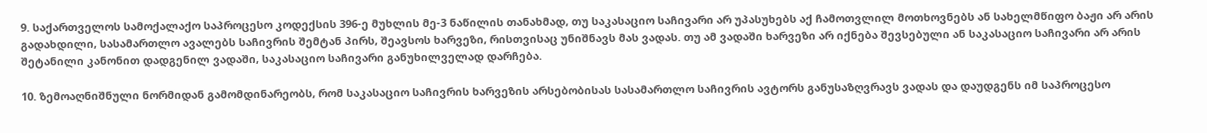9. საქართველოს სამოქალაქო საპროცესო კოდექსის 396-ე მუხლის მე-3 ნაწილის თანახმად, თუ საკასაციო საჩივარი არ უპასუხებს აქ ჩამოთვლილ მოთხოვნებს ან სახელმწიფო ბაჟი არ არის გადახდილი, სასამართლო ავალებს საჩივრის შემტან პირს, შეავსოს ხარვეზი, რისთვისაც უნიშნავს მას ვადას. თუ ამ ვადაში ხარვეზი არ იქნება შევსებული ან საკასაციო საჩივარი არ არის შეტანილი კანონით დადგენილ ვადაში, საკასაციო საჩივარი განუხილველად დარჩება.

10. ზემოაღნიშნული ნორმიდან გამომდინარეობს, რომ საკასაციო საჩივრის ხარვეზის არსებობისას სასამართლო საჩივრის ავტორს განუსაზღვრავს ვადას და დაუდგენს იმ საპროცესო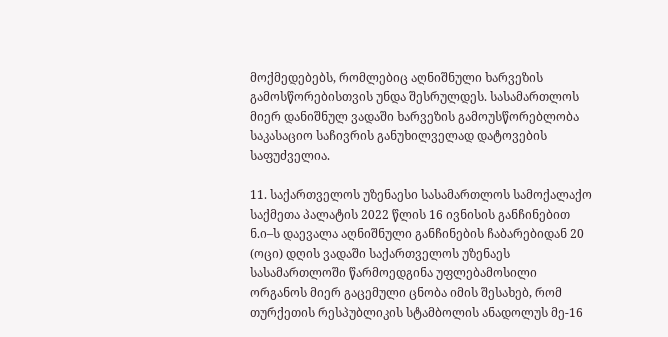მოქმედებებს, რომლებიც აღნიშნული ხარვეზის გამოსწორებისთვის უნდა შესრულდეს. სასამართლოს მიერ დანიშნულ ვადაში ხარვეზის გამოუსწორებლობა საკასაციო საჩივრის განუხილველად დატოვების საფუძველია.

11. საქართველოს უზენაესი სასამართლოს სამოქალაქო საქმეთა პალატის 2022 წლის 16 ივნისის განჩინებით ნ.ი–ს დაევალა აღნიშნული განჩინების ჩაბარებიდან 20 (ოცი) დღის ვადაში საქართველოს უზენაეს სასამართლოში წარმოედგინა უფლებამოსილი ორგანოს მიერ გაცემული ცნობა იმის შესახებ, რომ თურქეთის რესპუბლიკის სტამბოლის ანადოლუს მე-16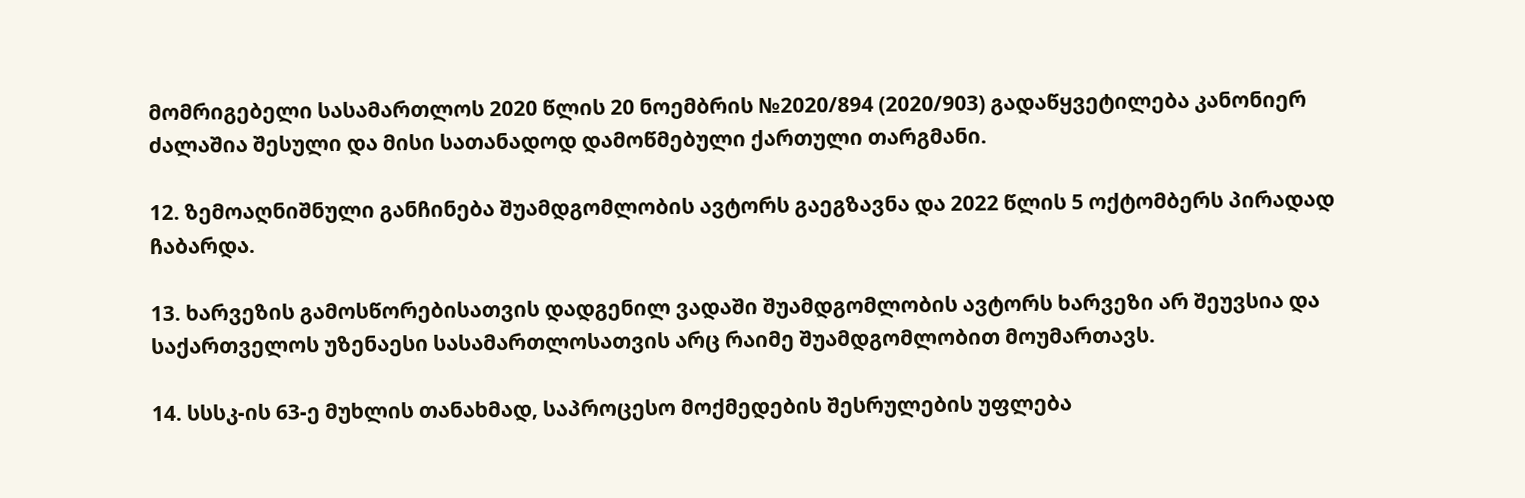მომრიგებელი სასამართლოს 2020 წლის 20 ნოემბრის №2020/894 (2020/903) გადაწყვეტილება კანონიერ ძალაშია შესული და მისი სათანადოდ დამოწმებული ქართული თარგმანი.

12. ზემოაღნიშნული განჩინება შუამდგომლობის ავტორს გაეგზავნა და 2022 წლის 5 ოქტომბერს პირადად ჩაბარდა.

13. ხარვეზის გამოსწორებისათვის დადგენილ ვადაში შუამდგომლობის ავტორს ხარვეზი არ შეუვსია და საქართველოს უზენაესი სასამართლოსათვის არც რაიმე შუამდგომლობით მოუმართავს.

14. სსსკ-ის 63-ე მუხლის თანახმად, საპროცესო მოქმედების შესრულების უფლება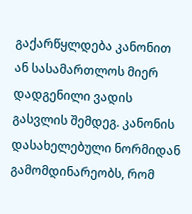გაქარწყლდება კანონით ან სასამართლოს მიერ დადგენილი ვადის გასვლის შემდეგ. კანონის დასახელებული ნორმიდან გამომდინარეობს, რომ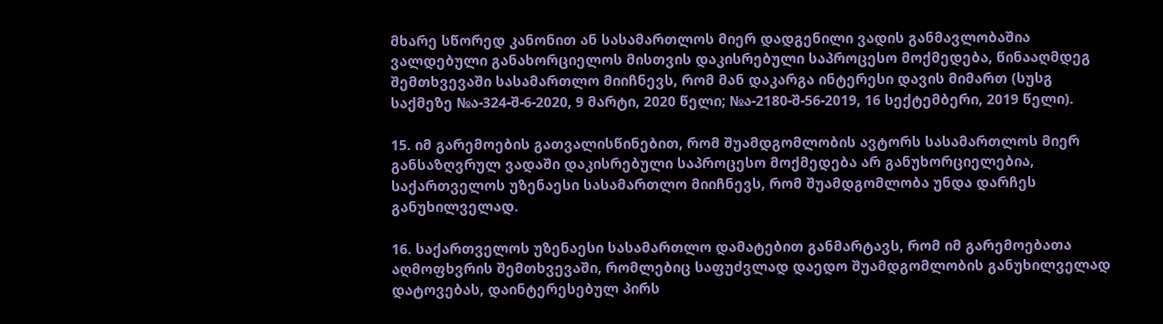მხარე სწორედ კანონით ან სასამართლოს მიერ დადგენილი ვადის განმავლობაშია ვალდებული განახორციელოს მისთვის დაკისრებული საპროცესო მოქმედება, წინააღმდეგ შემთხვევაში სასამართლო მიიჩნევს, რომ მან დაკარგა ინტერესი დავის მიმართ (სუსგ საქმეზე №ა-324-შ-6-2020, 9 მარტი, 2020 წელი; №ა-2180-შ-56-2019, 16 სექტემბერი, 2019 წელი).

15. იმ გარემოების გათვალისწინებით, რომ შუამდგომლობის ავტორს სასამართლოს მიერ განსაზღვრულ ვადაში დაკისრებული საპროცესო მოქმედება არ განუხორციელებია, საქართველოს უზენაესი სასამართლო მიიჩნევს, რომ შუამდგომლობა უნდა დარჩეს განუხილველად.

16. საქართველოს უზენაესი სასამართლო დამატებით განმარტავს, რომ იმ გარემოებათა აღმოფხვრის შემთხვევაში, რომლებიც საფუძვლად დაედო შუამდგომლობის განუხილველად დატოვებას, დაინტერესებულ პირს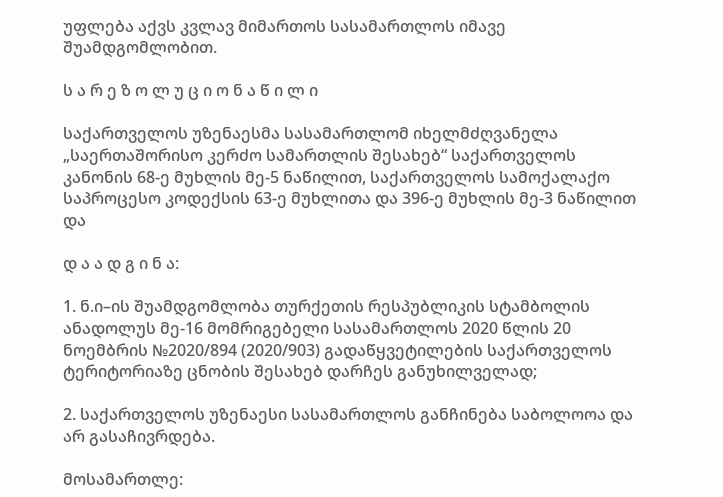უფლება აქვს კვლავ მიმართოს სასამართლოს იმავე შუამდგომლობით.

ს ა რ ე ზ ო ლ უ ც ი ო ნ ა წ ი ლ ი

საქართველოს უზენაესმა სასამართლომ იხელმძღვანელა „საერთაშორისო კერძო სამართლის შესახებ“ საქართველოს კანონის 68-ე მუხლის მე-5 ნაწილით, საქართველოს სამოქალაქო საპროცესო კოდექსის 63-ე მუხლითა და 396-ე მუხლის მე-3 ნაწილით და

დ ა ა დ გ ი ნ ა:

1. ნ.ი–ის შუამდგომლობა თურქეთის რესპუბლიკის სტამბოლის ანადოლუს მე-16 მომრიგებელი სასამართლოს 2020 წლის 20 ნოემბრის №2020/894 (2020/903) გადაწყვეტილების საქართველოს ტერიტორიაზე ცნობის შესახებ დარჩეს განუხილველად;

2. საქართველოს უზენაესი სასამართლოს განჩინება საბოლოოა და არ გასაჩივრდება.

მოსამართლე: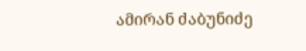ამირან ძაბუნიძე